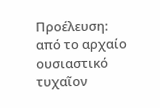Προέλευση:
από το αρχαίο ουσιαστικό τυχαῖον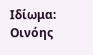Ιδίωμα:
Οινόης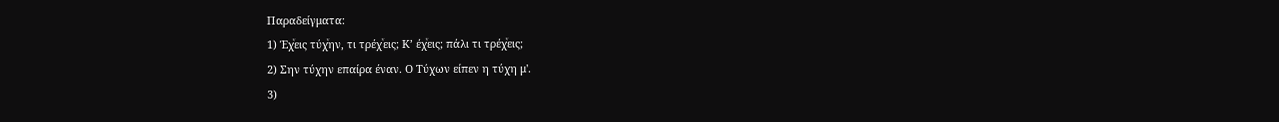Παραδείγματα:
1) Έχͮεις τύχͮην, τι τρέχͮεις; Κ’ έχͮεις; πάλι τι τρέχͮεις;
2) Σην τύχην επαίρα έναν. Ο Τύχων είπεν η τύχη μ'.
3)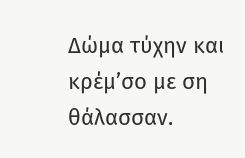Δώμα τύχην και κρέμ’σο με ση θάλασσαν.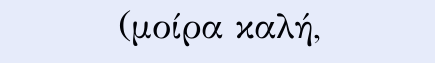(μοίρα καλή,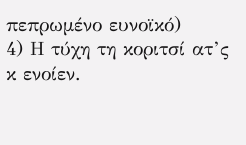πεπρωμένο ευνοϊκό)
4) Η τύχη τη κοριτσί ατ’ς κ ενοίεν.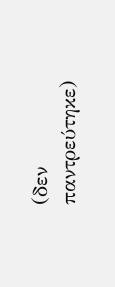(δεν παντρεύτηκε)